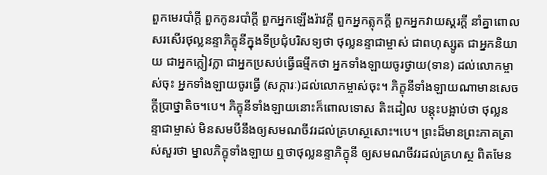ពួកមេរបាំក្តី ពួកកូនរបាំក្តី ពួកអ្នកឡើងរ៉ាវក្តី ពួកអ្នកត្លុកក្តី ពួកអ្នកវាយស្គរក្តី នាំគ្នាពោលសរសើរថុល្លនន្ទាភិក្ខុនីក្នុងទីប្រជុំបរិសទ្យថា ថុល្លនន្ទាជាម្ចាស់ ជាពហុស្សូត ជាអ្នកនិយាយ ជាអ្នកក្លៀវក្លា ជាអ្នកប្រសប់ធ្វើធម្មីកថា អ្នកទាំងឡាយចូរថ្វាយ(ទាន) ដល់លោកម្ចាស់ចុះ អ្នកទាំងឡាយចូរធ្វើ (សក្ការៈ)ដល់លោកម្ចាស់ចុះ។ ភិក្ខុនីទាំងឡាយណាមានសេចក្តីប្រាថ្នាតិច។បេ។ ភិក្ខុនីទាំងឡាយនោះក៏ពោលទោស តិះដៀល បន្តុះបង្អាប់ថា ថុល្លនន្ទាជាម្ចាស់ មិនសមបីនឹងឲ្យសមណចីវរដល់គ្រហស្ថសោះ។បេ។ ព្រះដ៏មានព្រះភាគត្រាស់សួរថា ម្នាលភិក្ខុទាំងឡាយ ឮថាថុល្លនន្ទាភិក្ខុនី ឲ្យសមណចីវរដល់គ្រហស្ថ ពិតមែន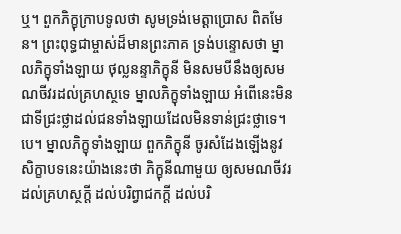ឬ។ ពួកភិក្ខុក្រាបទូលថា សូមទ្រង់មេត្តាប្រោស ពិតមែន។ ព្រះពុទ្ធជាម្ចាស់ដ៏មានព្រះភាគ ទ្រង់បន្ទោសថា ម្នាលភិក្ខុទាំងឡាយ ថុល្លនន្ទាភិក្ខុនី មិនសមបីនឹងឲ្យសមណចីវរដល់គ្រហស្ថទេ ម្នាលភិក្ខុទាំងឡាយ អំពើនេះមិនជាទីជ្រះថ្លាដល់ជនទាំងឡាយដែលមិនទាន់ជ្រះថ្លាទេ។បេ។ ម្នាលភិក្ខុទាំងឡាយ ពួកភិក្ខុនី ចូរសំដែងឡើងនូវសិក្ខាបទនេះយ៉ាងនេះថា ភិក្ខុនីណាមួយ ឲ្យសមណចីវរដល់គ្រហស្ថក្តី ដល់បរិព្វាជកក្តី ដល់បរិ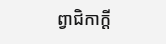ព្វាជិកាក្តី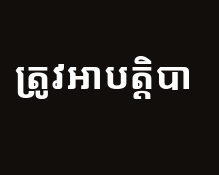ត្រូវអាបត្តិបា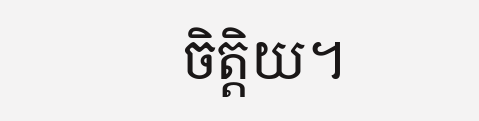ចិត្តិយ។